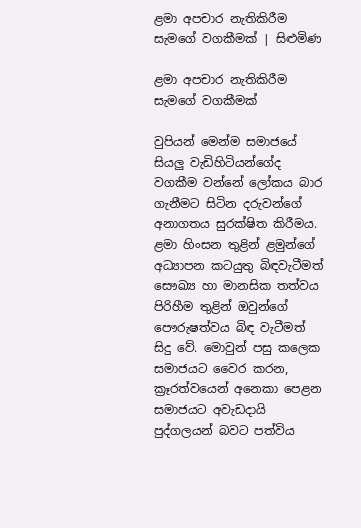ළමා අපචාර නැතිකිරීම සැමගේ වගකීමක් | සිළුමිණ

ළමා අපචාර නැතිකිරීම සැමගේ වගකීමක්

වුපියන් මෙන්ම සමාජයේ සියලු වැඩිහිටියන්ගේද වගකීම වන්නේ ලෝකය බාර ගැනීමට සිටින දරුවන්ගේ අනාගතය සුරක්ෂිත කිරීමය. ළමා හිංසන තුළින් ළමුන්ගේ අධ්‍යාපන කටයුතු බිඳවැටීමත් සෞඛ්‍ය හා මානසික තත්වය පිරිහීම තුළින් ඔවුන්ගේ පෞරුෂත්වය බිඳ වැටීමත් සිදු වේ. මොවුන් පසු කලෙක සමාජයට වෛර කරන, ක්‍රෑරත්වයෙන් අනෙකා පෙළන සමාජයට අවැඩදායි පුද්ගලයන් බවට පත්විය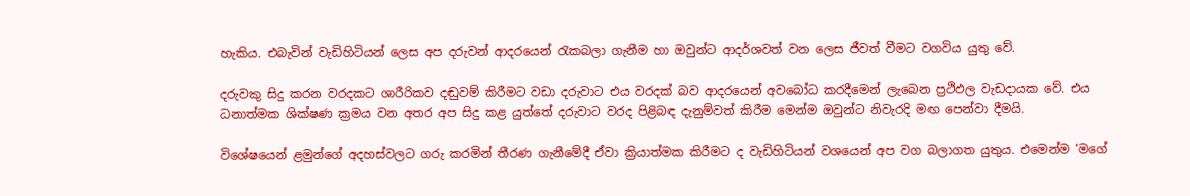හැකිය. එබැවින් වැඩිහිටියන් ලෙස අප දරුවන් ආදරයෙන් රැකබලා ගැනීම හා ඔවුන්ට ආදර්ශවත් වන ලෙස ජීවත් වීමට වගවිය යුතු වේ.

දරුවකු සිදු කරන වරදකට ශාරීරිකව දඬුවම් කිරීමට වඩා දරුවාට එය වරදක් බව ආදරයෙන් අවබෝධ කරදීමෙන් ලැබෙන ප්‍රථිඵල වැඩදායක වේ. එය ධනාත්මක ශික්ෂණ ක්‍රමය වන අතර අප සිදු කළ යුත්තේ දරුවාට වරද පිළිබඳ දැනුම්වත් කිරීම මෙන්ම ඔවුන්ට නිවැරදි මඟ පෙන්වා දීමයි.

විශේෂයෙන් ළමුන්ගේ අදහස්වලට ගරු කරමින් තීරණ ගැනීමේදී ඒවා ක්‍රියාත්මක කිරීමට ද වැඩිහිටියන් වශයෙන් අප වග බලාගත යුතුය. එමෙන්ම ‘මගේ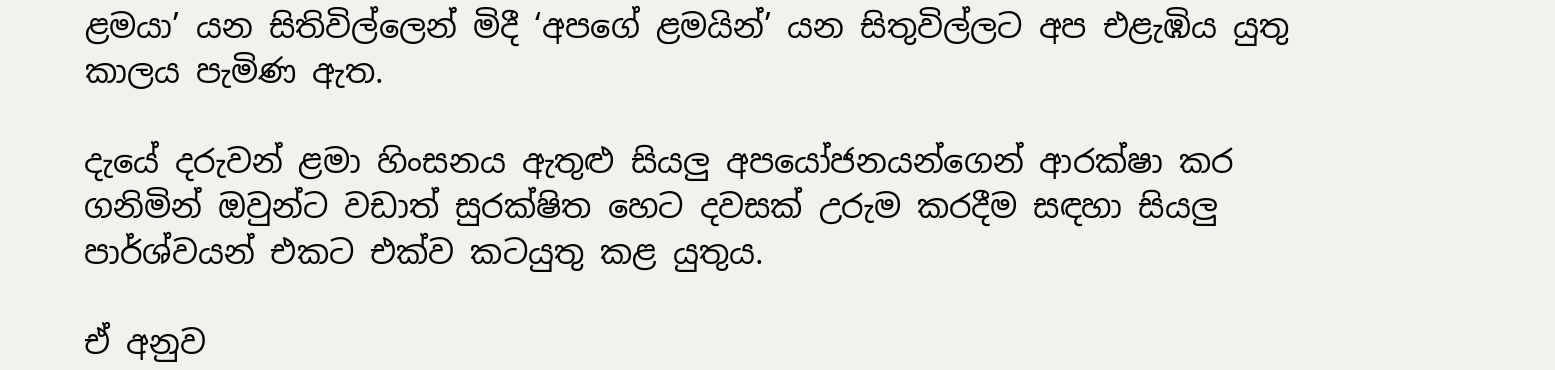ළමයා’ යන සිතිවිල්ලෙන් මිදී ‘අපගේ ළමයින්’ යන සිතුවිල්ලට අප එළැඹිය යුතු කාලය පැමිණ ඇත.

දැයේ දරුවන් ළමා හිංසනය ඇතුළු සියලු අපයෝජනයන්ගෙන් ආරක්ෂා කර ගනිමින් ඔවුන්ට වඩාත් සුරක්ෂිත හෙට දවසක් උරුම කරදීම සඳහා සියලු පාර්ශ්වයන් එකට එක්ව කටයුතු කළ යුතුය.

ඒ අනුව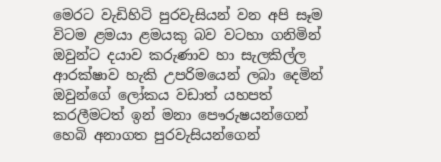මෙරට වැඩිහිටි පුරවැසියන් වන අපි සෑම විටම ළමයා ළමයකු බව වටහා ගනිමින් ඔවුන්ට දයාව කරුණාව හා සැලකිල්ල ආරක්ෂාව හැකි උපරිමයෙන් ලබා දෙමින් ඔවුන්ගේ ලෝකය වඩාත් යහපත් කරලීමටත් ඉන් මනා පෞරුෂයන්ගෙන් හෙබි අනාගත පුරවැසියන්ගෙන්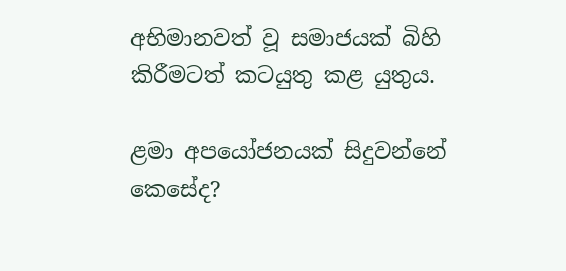අභිමානවත් වූ සමාජයක් බිහි කිරීමටත් කටයුතු කළ යුතුය.

ළමා අපයෝජනයක් සිදුවන්නේ කෙසේද?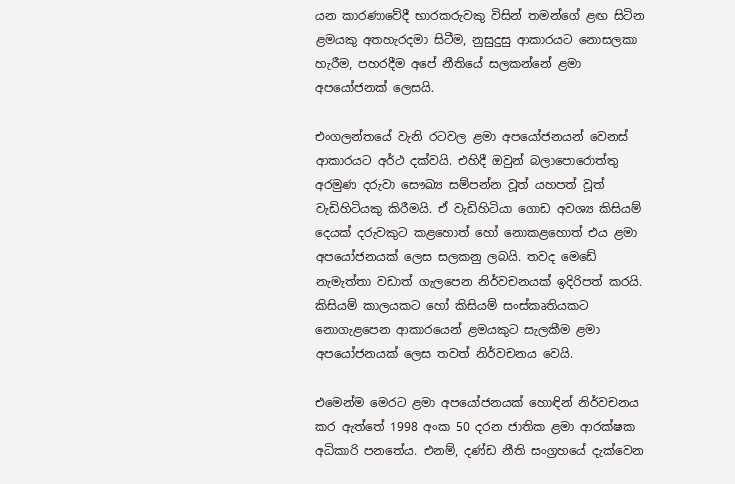යන කාරණාවේදී භාරකරුවකු විසින් තමන්ගේ ළඟ සිටින ළමයකු අතහැරදමා සිටීම, නුසුදුසු ආකාරයට නොසලකා හැරීම, පහරදීම අපේ නීතියේ සලකන්නේ ළමා අපයෝජනක් ලෙසයි.

එංගලන්තයේ වැනි රටවල ළමා අපයෝජනයන් වෙනස් ආකාරයට අර්ථ දක්වයි. එහිදී ඔවුන් බලාපොරොත්තු අරමුණ දරුවා සෞඛ්‍ය සම්පන්න වූත් යහපත් වූත් වැඩිහිටියකු කිරීමයි. ඒ වැඩිහිටියා ගොඩ අවශ්‍ය කිසියම් දෙයක් දරුවකුට කළහොත් හෝ නොකළහොත් එය ළමා අපයෝජනයක් ලෙස සලකනු ලබයි. තවද මෙඩේ නැමැත්තා වඩාත් ගැලපෙන නිර්වචනයක් ඉදිරිපත් කරයි. කිසියම් කාලයකට හෝ කිසියම් සංස්කෘතියකට නොගැළපෙන ආකාරයෙන් ළමයකුට සැලකීම ළමා අපයෝජනයක් ලෙස තවත් නිර්වචනය වෙයි.

එමෙන්ම මෙරට ළමා අපයෝජනයක් හොඳින් නිර්වචනය කර ඇත්තේ 1998 අංක 50 දරන ජාතික ළමා ආරක්ෂක අධිකාරි පනතේය‍. එනම්, දණ්ඩ නීති සංග්‍රහයේ දැක්වෙන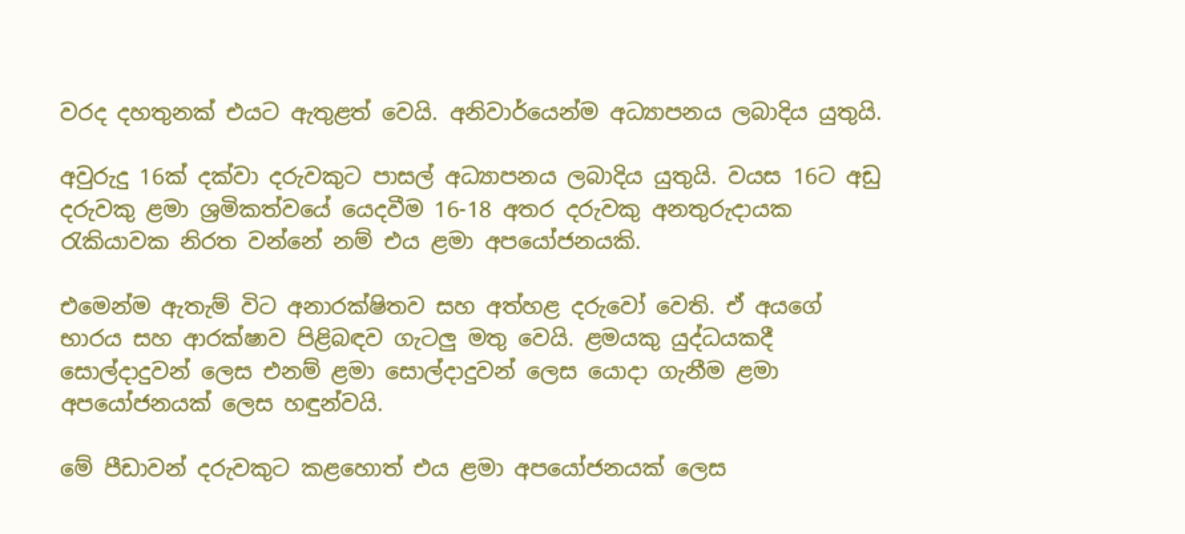වරද දහතුනක් එයට ඇතුළත් වෙයි. අනිවාර්යෙන්ම අධ්‍යාපනය ලබාදිය යුතුයි.

අවුරුදු 16ක් දක්වා දරුවකුට පාසල් අධ්‍යාපනය ලබාදිය යුතුයි. වයස 16ට අඩු දරුවකු ළමා ශ්‍රමිකත්වයේ යෙදවීම 16-18 අතර දරුවකු අනතුරුදායක රැකියාවක නිරත වන්නේ නම් එය ළමා අපයෝජනයකි.

එමෙන්ම ඇතැම් විට අනාරක්ෂිතව සහ අත්හළ දරුවෝ වෙති. ඒ අයගේ භාරය සහ ආරක්ෂාව පිළිබඳව ගැටලු මතු වෙයි. ළමයකු යුද්ධයකදී සොල්දාදුවන් ලෙස එනම් ළමා සොල්දාදුවන් ලෙස යොදා ගැනීම ළමා අපයෝජනයක් ලෙස හඳුන්වයි.

මේ පීඩාවන් දරුවකුට කළහොත් එය ළමා අපයෝජනයක් ලෙස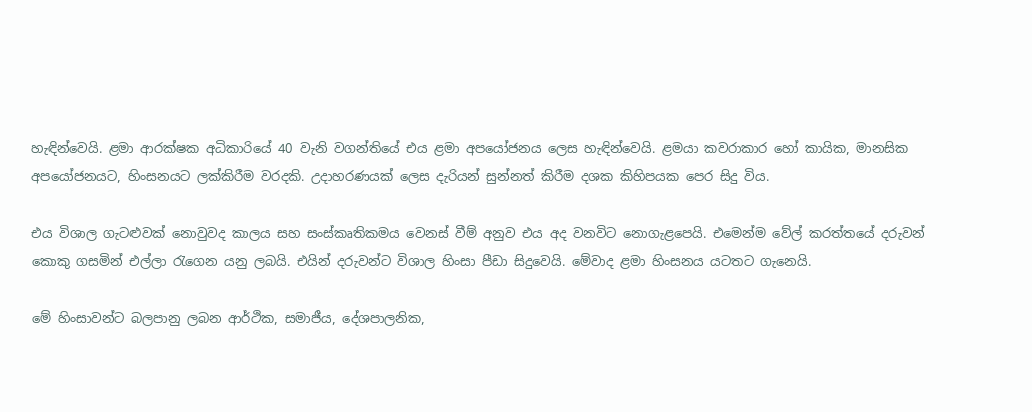හැඳින්වෙයි. ළමා ආරක්ෂක අධිකාරියේ 40 වැනි වගන්තියේ එය ළමා අපයෝජනය ලෙස හැඳින්වෙයි. ළමයා කවරාකාර හෝ කායික, මානසික අපයෝජනයට, හිංසනයට ලක්කිරීම වරදකි. උදාහරණයක් ලෙස දැරියන් සුන්නත් කිරීම දශක කිහිපයක පෙර සිදු විය.

එය විශාල ගැටළුවක් නොවුවද කාලය සහ සංස්කෘතිකමය වෙනස් වීම් අනුව එය අද වනවිට නොගැළපෙයි. එමෙන්ම වේල් කරත්තයේ දරුවන් කොකු ගසමින් එල්ලා රැගෙන යනු ලබයි. එයින් දරුවන්ට විශාල හිංසා පීඩා සිදුවෙයි. මේවාද ළමා හිංසනය යටතට ගැනෙයි.

මේ හිංසාවන්ට බලපානු ලබන ආර්ථික, සමාජීය, දේශපාලනික,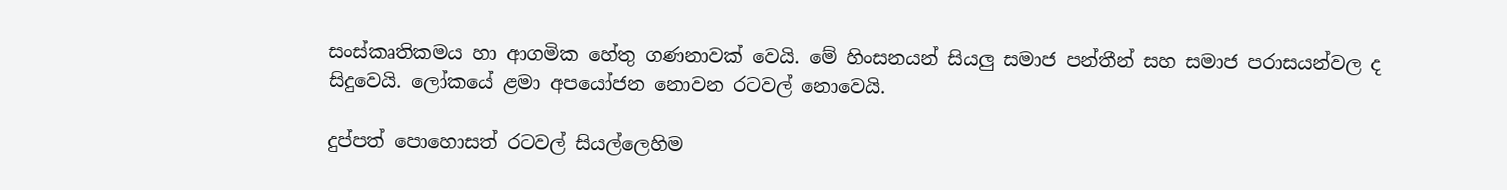සංස්කෘතිකමය හා ආගමික හේතු ගණනාවක් වෙයි. මේ හිංසනයන් සියලු සමාජ පන්තීන් සහ සමාජ පරාසයන්වල ද සිදුවෙයි. ලෝකයේ ළමා අපයෝජන නොවන රටවල් නොවෙයි.

දුප්පත් පොහොසත් රටවල් සියල්ලෙහිම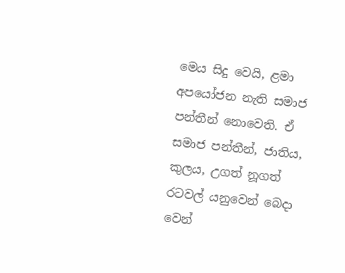මෙය සිදු වෙයි, ළමා අපයෝජන නැති සමාජ පන්තීන් නොවෙති. ඒ සමාජ පන්තීන්, ජාතිය, කුලය, උගත් නූගත් රටවල් යනුවෙන් බෙදා වෙන්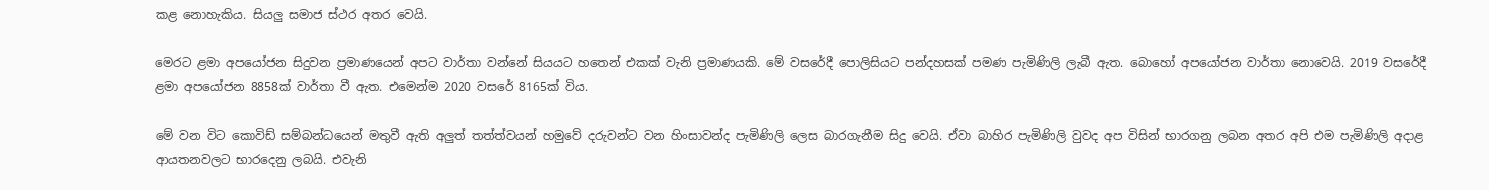කළ නොහැකිය. සියලු සමාජ ස්ථර අතර වෙයි.

මෙරට ළමා අපයෝජන සිදුවන ප්‍රමාණයෙන් අපට වාර්තා වන්නේ සියයට හතෙන් එකක් වැනි ප්‍රමාණයකි. මේ වසරේදී පොලිසියට පන්දහසක් පමණ පැමිණිලි ලැබී ඇත. බොහෝ අපයෝජන වාර්තා නොවෙයි. 2019 වසරේදී ළමා අපයෝජන 8858ක් වාර්තා වී ඇත. එමෙන්ම 2020 වසරේ 8165ක් විය.

මේ වන විට කොවිඩ් සම්බන්ධයෙන් මතුවී ඇති අලුත් තත්ත්වයන් හමුවේ දරුවන්ට වන හිංසාවන්ද පැමිණිලි ලෙස බාරගැනීම සිදු වෙයි. ඒවා බාහිර පැමිණිලි වුවද අප විසින් භාරගනු ලබන අතර අපි එම පැමිණිලි අදාළ ආයතනවලට භාරදෙනු ලබයි. එවැනි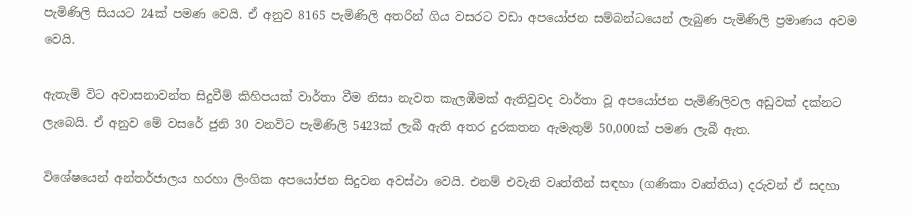පැමිණිලි සියයට 24ක් පමණ වෙයි. ඒ අනුව 8165 පැමිණිලි අතරින් ගිය වසරට වඩා අපයෝජන සම්බන්ධයෙන් ලැබුණ පැමිණිලි ප්‍රමාණය අවම වෙයි.

ඇතැම් විට අවාසනාවන්ත සිදුවීම් කිහිපයක් වාර්තා වීම නිසා නැවත කැලඹීමක් ඇතිවුවද වාර්තා වූ අපයෝජන පැමිණිලිවල අඩුවක් දක්නට ලැබෙයි. ඒ අනුව මේ වසරේ ජුනි 30 වනවිට පැමිණිලි 5423ක් ලැබී ඇති අතර දුරකතන ඇමැතුම් 50,000ක් පමණ ලැබී ඇත.

විශේෂයෙන් අන්තර්ජාලය හරහා ලිංගික අපයෝජන සිදුවන අවස්ථා වෙයි. එනම් එවැනි වෘත්තීන් සඳහා (ගණිකා වෘත්තිය) දරුවන් ඒ සදහා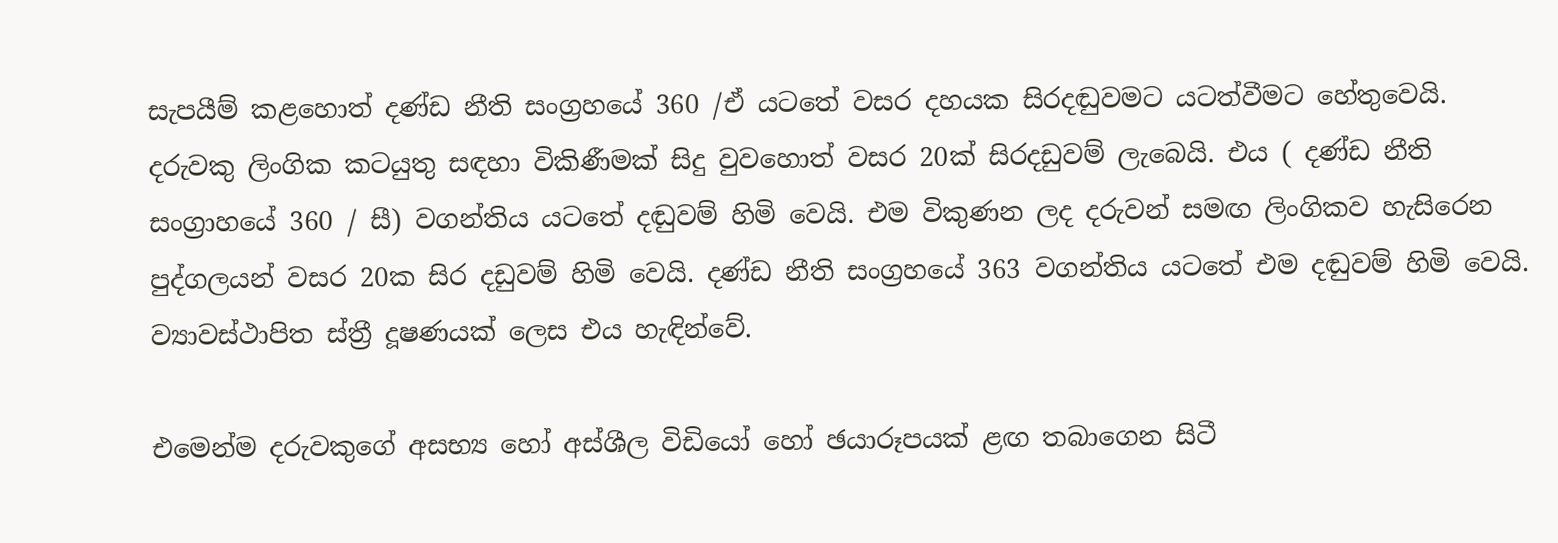සැපයීම් කළහොත් දණ්ඩ නීති සංග්‍රහයේ 360 /ඒ යටතේ වසර දහයක සිරදඬුවමට යටත්වීමට හේතුවෙයි. දරුවකු ලිංගික කටයුතු සඳහා විකිණීමක් සිදු වුවහොත් වසර 20ක් සිරදඩුවම් ලැබෙයි. එය ( දණ්ඩ නීති සංග්‍රාහයේ 360 / සී) වගන්තිය යටතේ දඬුවම් හිමි වෙයි. එම විකුණන ලද දරුවන් සමඟ ලිංගිකව හැසිරෙන පුද්ගලයන් වසර 20ක සිර දඩුවම් හිමි වෙයි. දණ්ඩ නීති සංග්‍රහයේ 363 වගන්තිය යටතේ එම දඬුවම් හිමි වෙයි. ව්‍යාවස්ථාපිත ස්ත්‍රී දූෂණයක් ලෙස එය හැඳින්වේ.

එමෙන්ම දරුවකුගේ අසභ්‍ය හෝ අස්ශීල විඩියෝ හෝ ඡයාරූපයක් ළඟ තබාගෙන සිටී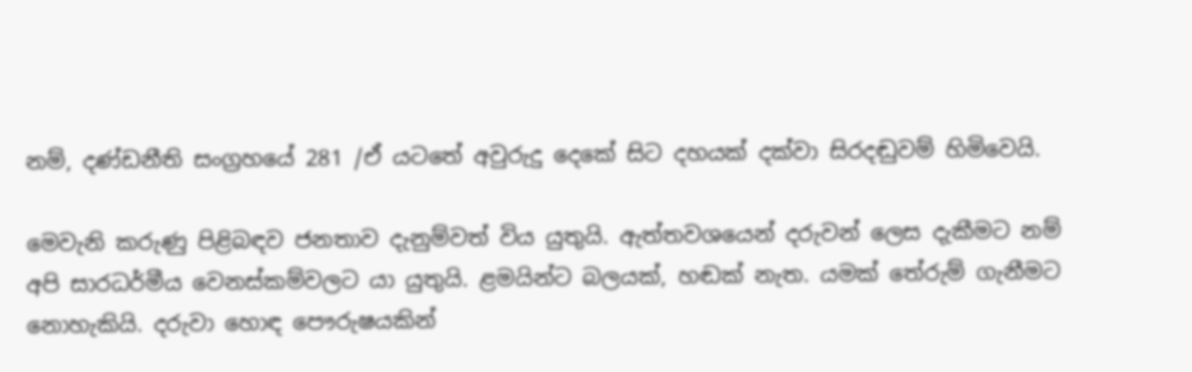නම්, දණ්ඩනීති සංග්‍රහයේ 281 /ඒ යටතේ අවුරුදු දෙකේ සිට දහයක් දක්වා සිරදඬුවම් හිමිවෙයි.

මෙවැනි කරුණු පිළිබඳව ජනතාව දැනුම්වත් විය යුතුයි. ඇත්තවශයෙන් දරුවන් ලෙස දැකීමට නම් අපි සාරධර්මීය වෙනස්කම්වලට යා යුතුයි. ළමයින්ට බලයක්, හඬක් නැත. යමක් තේරුම් ගැනීමට නොහැකියි. දරුවා හොඳ පෞරුෂයකින්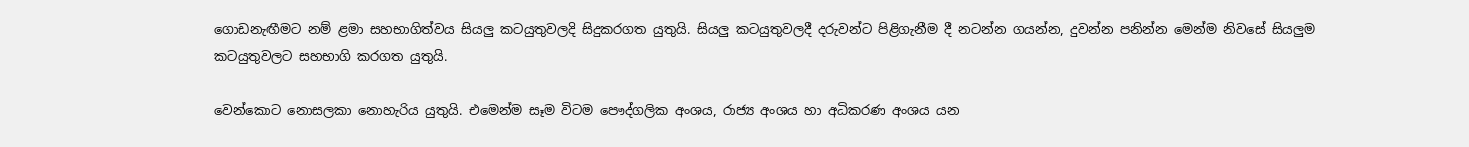ගොඩනැඟීමට නම් ළමා සහභාගිත්වය සියලු කටයුතුවලදි සිදුකරගත යුතුයි. සියලු කටයුතුවලදී දරුවන්ට පිළිගැනීම දී නටන්න ගයන්න, දුවන්න පනින්න මෙන්ම නිවසේ සියලුම කටයුතුවලට සහභාගි කරගත යුතුයි.

වෙන්කොට නොසලකා නොහැරිය යුතුයි. එමෙන්ම සෑම විටම පෞද්ගලික අංශය, රාජ්‍ය අංශය හා අධිකරණ අංශය යන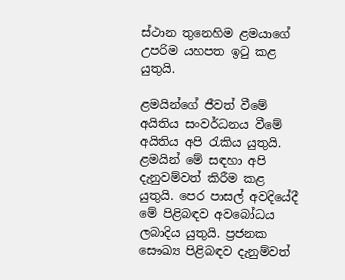ස්ථාන තුනෙහිම ළමයාගේ උපරිම යහපත ඉටු කළ යුතුයි.

ළමයින්ගේ ජීවත් වීමේ අයිතිය සංවර්ධනය වීමේ අයිතිය අපි රැකිය යුතුයි. ළමයින් මේ සඳහා අපි දැනුවම්වත් කිරීම කළ යුතුයි. පෙර පාසල් අවදියේදී මේ පිළිබඳව අවබෝධය ලබාදිය යුතුයි. ප්‍රජනක සෞඛ්‍ය පිළිබඳව දැනුම්වත්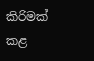කිරිමක් කළ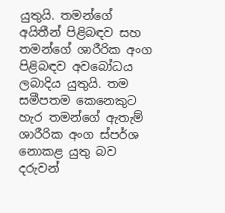යුතුයි. තමන්ගේ අයිතීන් පිළිබඳව සහ තමන්ගේ ශාරීරික අංග පිළිබඳව අවබෝධය ලබාදිය යුතුයි. තම සමීපතම කෙනෙකුට හැර තමන්ගේ ඇතැම් ශාරීරික අංග ස්පර්ශ නොකළ යුතු බව දරුවන්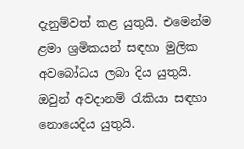දැනුම්වත් කළ යුතුයි. එමෙන්ම ළමා ශ්‍රමිකයන් සඳහා මුලික අවබෝධය ලබා දිය යුතුයි. ඔවුන් අවදානම් රැකියා සඳහා නොයෙදිය යුතුයි.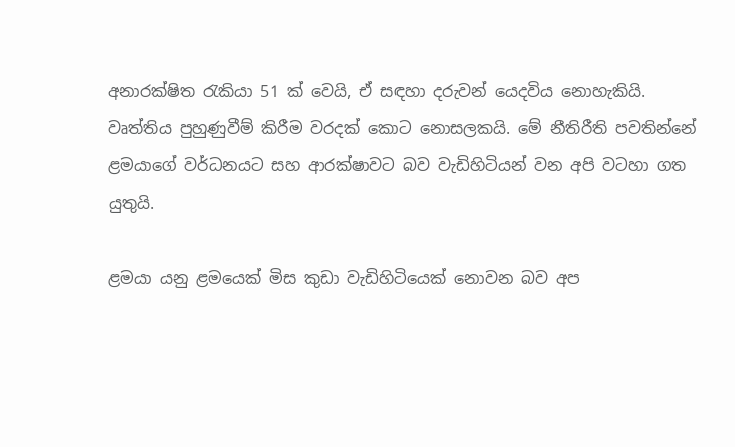අනාරක්ෂිත රැකියා 51 ක් වෙයි, ඒ සඳහා දරුවන් යෙදවිය නොහැකියි. වෘත්තිය පුහුණුවීම් කිරීම වරදක් කොට නොසලකයි. මේ නීතිරීති පවතින්නේ ළමයාගේ වර්ධනයට සහ ආරක්ෂාවට බව වැඩිහිටියන් වන අපි වටහා ගත යුතුයි.

ළමයා යනු ළමයෙක් මිස කුඩා වැඩිහිටියෙක් නොවන බව අප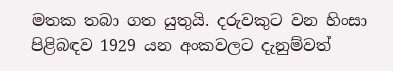මතක තබා ගත යුතුයි. දරුවකුට වන හිංසා පිළිබඳව 1929 යන අංකවලට දැනුම්වත්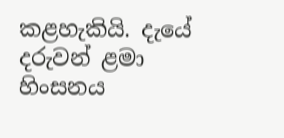කළහැකියි. දැයේ දරුවන් ළමා හිංසනය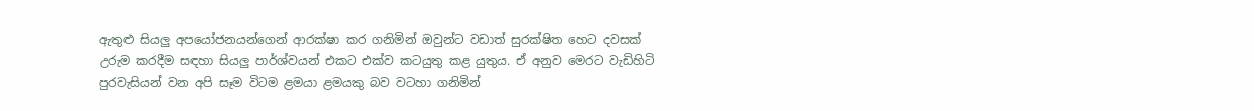ඇතුළු සියලු අපයෝජනයන්ගෙන් ආරක්ෂා කර ගනිමින් ඔවුන්ට වඩාත් සුරක්ෂිත හෙට දවසක් උරුම කරදීම සඳහා සියලු පාර්ශ්වයන් එකට එක්ව කටයුතු කළ යුතුය. ඒ අනුව මෙරට වැඩිහිටි පුරවැසියන් වන අපි සෑම විටම ළමයා ළමයකු බව වටහා ගනිමින්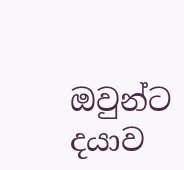ඔවුන්ට දයාව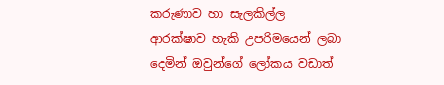කරුණාව හා සැලකිල්ල ආරක්ෂාව හැකි උපරිමයෙන් ලබා දෙමින් ඔවුන්ගේ ලෝකය වඩාත්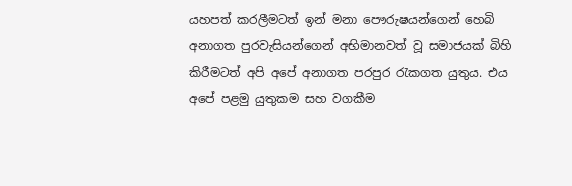යහපත් කරලීමටත් ඉන් මනා පෞරුෂයන්ගෙන් හෙබි අනාගත පුරවැසියන්ගෙන් අභිමානවත් වූ සමාජයක් බිහි කිරීමටත් අපි අපේ අනාගත පරපුර රැකගත යුතුය. එය අපේ පළමු යුතුකම සහ වගකීම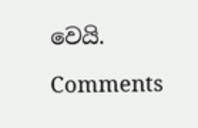වෙයි.

Comments